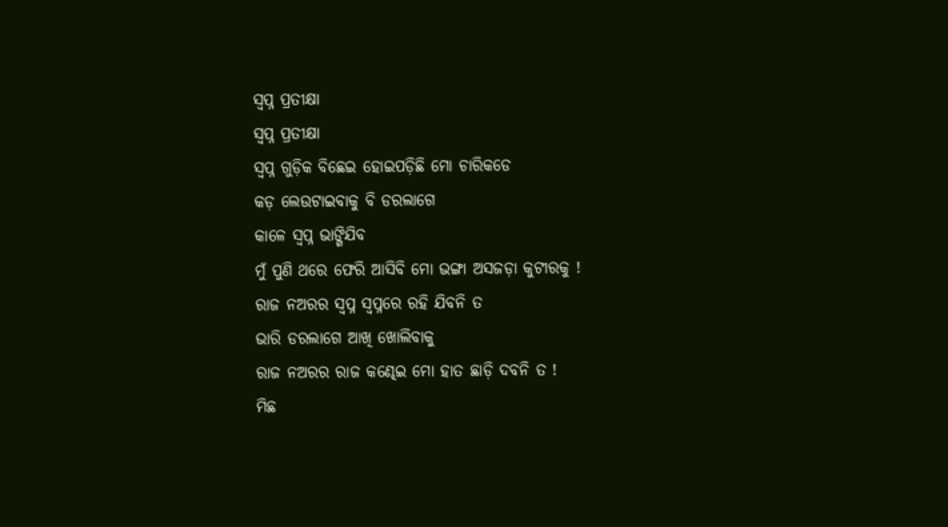ସ୍ବପ୍ନ ପ୍ରତୀକ୍ଷା
ସ୍ବପ୍ନ ପ୍ରତୀକ୍ଷା
ସ୍ବପ୍ନ ଗୁଡ଼ିକ ବିଛେଇ ହୋଇପଡ଼ିଛି ମୋ ଚାରିକଡେ
କଡ଼ ଲେଉଟାଇବାକୁ ବି ଡରଲାଗେ
କାଳେ ସ୍ବପ୍ନ ଭାଙ୍ଗିଯିବ
ମୁଁ ପୁଣି ଥରେ ଫେରି ଆସିବି ମୋ ଭଙ୍ଗା ଅସଜଡ଼ା କୁଟୀରକୁ !
ରାଜ ନଅରର ସ୍ବପ୍ନ ସ୍ବପ୍ନରେ ରହି ଯିବନି ତ
ଭାରି ଡରଲାଗେ ଆଖି ଖୋଲିବାକୁ
ରାଜ ନଅରର ରାଜ କଣ୍ଢେଇ ମୋ ହାତ ଛାଡ଼ି ଦବନି ତ !
ମିଛ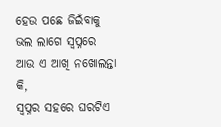ହେଉ ପଛେ ଜିଇଁବାକୁ ଭଲ ଲାଗେ ସ୍ଵପ୍ନରେ
ଆଉ ଏ ଆଖି ନଖୋଲନ୍ତା କି,
ସ୍ବପ୍ନର ସହରେ ଘରଟିଏ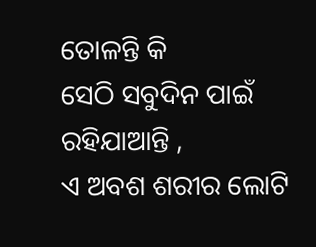ତୋଳନ୍ତି କି
ସେଠି ସବୁଦିନ ପାଇଁ ରହିଯାଆନ୍ତି ,
ଏ ଅବଶ ଶରୀର ଲୋଟି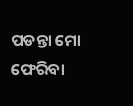ପଡନ୍ତା ମୋ ଫେରିବା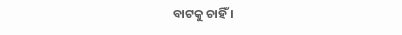ବାଟକୁ ଚାହିଁ ।